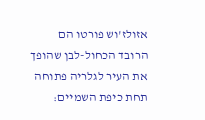אזולז'וש פורטו הם הרובד הכחול-לבן שהופך את העיר לגלריה פתוחה תחת כיפת השמיים: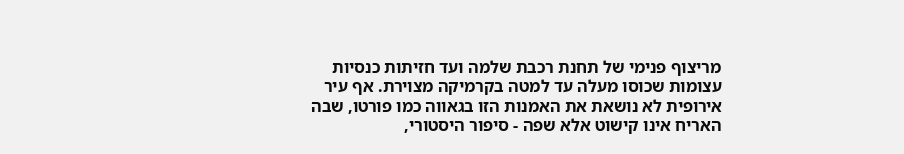מריצוף פנימי של תחנת רכבת שלמה ועד חזיתות כנסיות עצומות שכוסו מעלה עד למטה בקרמיקה מצוירת. אף עיר אירופית לא נושאת את האמנות הזו בגאווה כמו פורטו, שבה האריח אינו קישוט אלא שפה - סיפור היסטורי,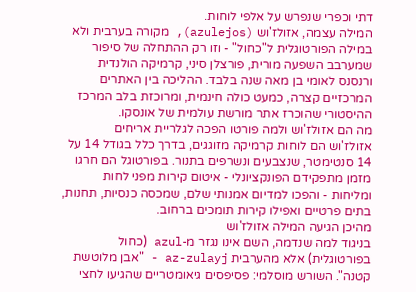דתי וכפרי שנפרש על אלפי לוחות.
המילה עצמה, אזולז'וש (azulejos), מקורה בערבית ולא במילה הפורטוגלית ל"כחול" - וזו רק ההתחלה של סיפור שמערבב השפעה מורית, פורצלן סיני, קרמיקה הולנדית ורנסנס לאומי בן מאה שנה בלבד. ההליכה בין האתרים המרכזיים קצרה, כמעט כולה חינמית, ומרוכזת בלב המרכז ההיסטורי שהוכרז אתר מורשת עולמית של אונסקו.
מה הם אזולז'וש ולמה פורטו הפכה לגלריית אריחים
אזולז'וש הם לוחות קרמיקה מזוגגים, בדרך כלל בגודל 14 על 14 סנטימטר, שנצבעים ונשרפים בתנור. בפורטוגל הם חרגו מזמן מתפקידם הפונקציונלי - איטום קירות מפני לחות ומליחות - והפכו למדיום אמנותי שלם, שמכסה כנסיות, תחנות, בתים פרטיים ואפילו קירות תומכים ברחוב.
מהיכן הגיעה המילה אזולז'וש
בניגוד למה שנדמה, השם אינו נגזר מ-azul (כחול בפורטוגלית) אלא מהערבית az-zulayj - "אבן מלוטשת קטנה". השורש מוסלמי: פסיפסים גיאומטריים שהגיעו לחצי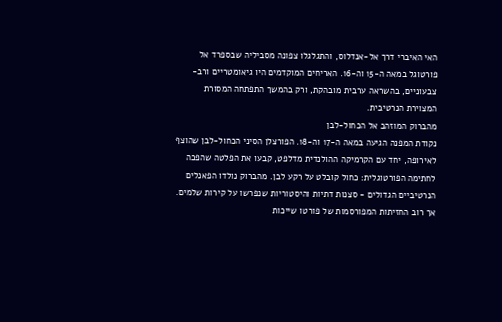האי האיברי דרך אל-אנדלוס, והתגלגלו צפונה מסביליה שבספרד אל פורטוגל במאה ה-15 וה-16. האריחים המוקדמים היו גיאומטריים ורב-צבעוניים, בהשראה ערבית מובהקת, ורק בהמשך התפתחה המסורת המצוירת הנרטיבית.
מהברוק המוזהב אל הכחול-לבן
נקודת המפנה הגיעה במאה ה-17 וה-18. הפורצלן הסיני הכחול-לבן שהוצף לאירופה, יחד עם הקרמיקה ההולנדית מדלפט, קבעו את הפלטה שהפכה לחתימה הפורטוגלית: כחול קובלט על רקע לבן. מהברוק נולדו הפאנלים הנרטיביים הגדולים - סצנות דתיות והיסטוריות שנפרשו על קירות שלמים. אך רוב החזיתות המפורסמות של פורטו שייכות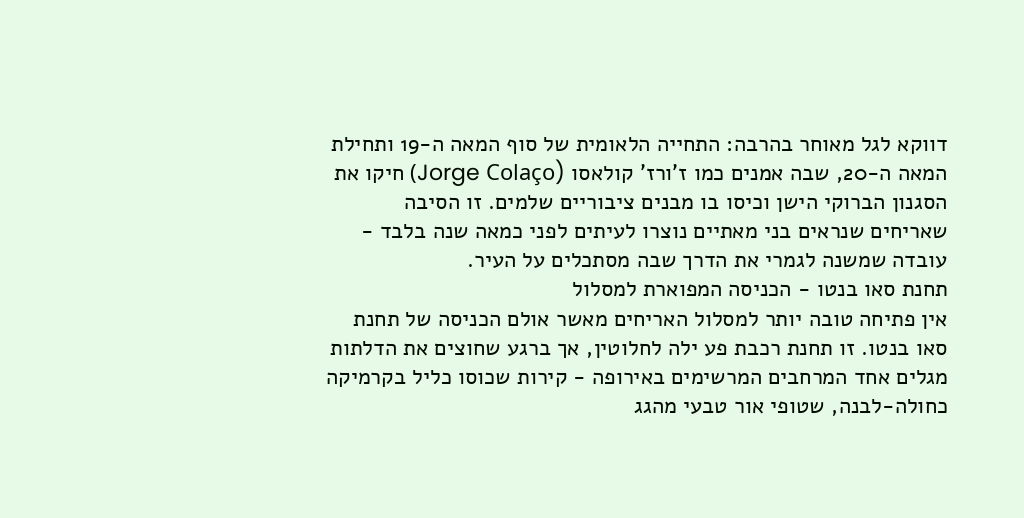דווקא לגל מאוחר בהרבה: התחייה הלאומית של סוף המאה ה-19 ותחילת המאה ה-20, שבה אמנים כמו ז'ורז' קולאסו (Jorge Colaço) חיקו את הסגנון הברוקי הישן וכיסו בו מבנים ציבוריים שלמים. זו הסיבה שאריחים שנראים בני מאתיים נוצרו לעיתים לפני כמאה שנה בלבד - עובדה שמשנה לגמרי את הדרך שבה מסתכלים על העיר.
תחנת סאו בנטו - הכניסה המפוארת למסלול
אין פתיחה טובה יותר למסלול האריחים מאשר אולם הכניסה של תחנת סאו בנטו. זו תחנת רכבת פע ילה לחלוטין, אך ברגע שחוצים את הדלתות מגלים אחד המרחבים המרשימים באירופה - קירות שכוסו כליל בקרמיקה כחולה-לבנה, שטופי אור טבעי מהגג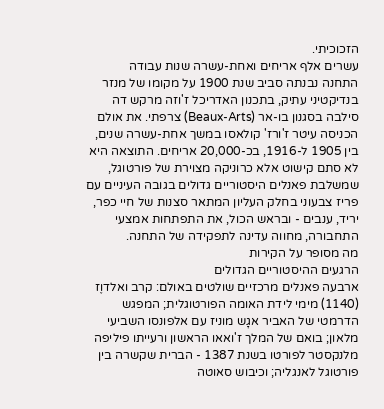הזכוכיתי.
עשרים אלף אריחים ואחת-עשרה שנות עבודה
התחנה נבנתה סביב שנת 1900 על מקומו של מנזר בנדיקטיני עתיק, בתכנון האדריכל ז'וזה מרקש דה סילבה בסגנון בו-אר (Beaux-Arts) צרפתי. את אולם הכניסה עיטר ז'ורז' קולאסו במשך אחת-עשרה שנים, בין 1905 ל-1916, בכ-20,000 אריחים. התוצאה היא לא סתם קישוט אלא כרוניקה מצוירת של פורטוגל, שמשלבת פאנלים היסטוריים גדולים בגובה העיניים עם פריז צבעוני בחלק העליון המתאר סצנות של חיי כפר, יריד, ענבים - ובראש הכול, את התפתחות אמצעי התחבורה, מחווה עדינה לתפקידה של התחנה.
מה מסופר על הקירות
הרגעים ההיסטוריים הגדולים
ארבעה פאנלים מרכזיים שולטים באולם: קרב ואלדוֶז (1140) מימי לידת האומה הפורטוגלית; המפגש הדרמטי של האביר אגָש מוניז עם אלפונסו השביעי מלאון; בואם של המלך ז'ואאו הראשון ורעייתו פיליפה מלנקסטר לפורטו בשנת 1387 - הברית שקשרה בין פורטוגל לאנגליה; וכיבוש סאוטה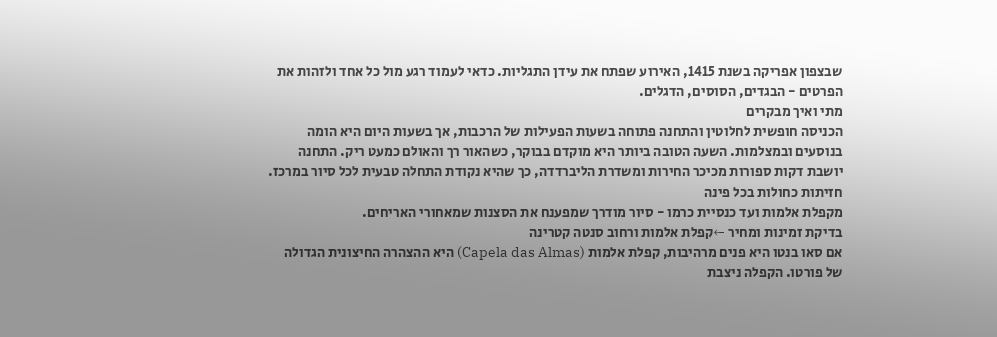שבצפון אפריקה בשנת 1415, האירוע שפתח את עידן התגליות. כדאי לעמוד רגע מול כל אחד ולזהות את הפרטים - הבגדים, הסוסים, הדגלים.
מתי ואיך מבקרים
הכניסה חופשית לחלוטין והתחנה פתוחה בשעות הפעילות של הרכבות, אך בשעות היום היא הומה בנוסעים ובמצלמות. השעה הטובה ביותר היא מוקדם בבוקר, כשהאור רך והאולם כמעט ריק. התחנה יושבת דקות ספורות מכיכר החירות ומשדרת הליברדדה, כך שהיא נקודת התחלה טבעית לכל סיור במרכז.
חזיתות כחולות בכל פינה
מקפלת אלמות ועד כנסיית כרמו - סיור מודרך שמפענח את הסצנות שמאחורי האריחים.
בדיקת זמינות ומחיר ←קפלת אלמות ורחוב סנטה קטרינה
אם סאו בנטו היא פנים מרהיבות, קפלת אלמות (Capela das Almas) היא ההצהרה החיצונית הגדולה של פורטו. הקפלה ניצבת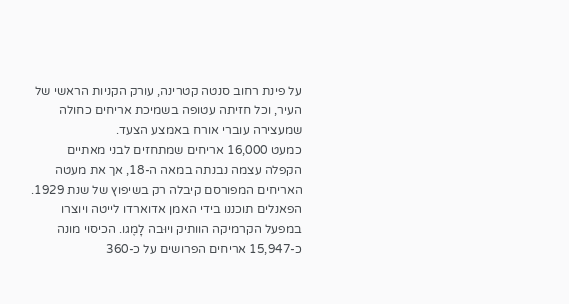על פינת רחוב סנטה קטרינה, עורק הקניות הראשי של העיר, וכל חזיתה עטופה בשמיכת אריחים כחולה שמעצירה עוברי אורח באמצע הצעד.
כמעט 16,000 אריחים שמתחזים לבני מאתיים
הקפלה עצמה נבנתה במאה ה-18, אך את מעטה האריחים המפורסם קיבלה רק בשיפוץ של שנת 1929. הפאנלים תוכננו בידי האמן אדוארדו לייטה ויוצרו במפעל הקרמיקה הוותיק ויוּבה לָמֶגו. הכיסוי מונה כ-15,947 אריחים הפרושים על כ-360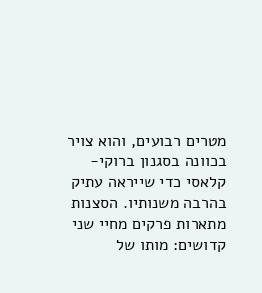מטרים רבועים, והוא צויר בכוונה בסגנון ברוקי-קלאסי כדי שייראה עתיק בהרבה משנותיו. הסצנות מתארות פרקים מחיי שני קדושים: מותו של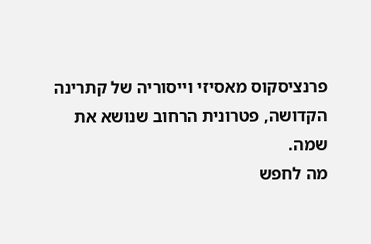פרנציסקוס מאסיזי וייסוריה של קתרינה הקדושה, פטרונית הרחוב שנושא את שמה.
מה לחפש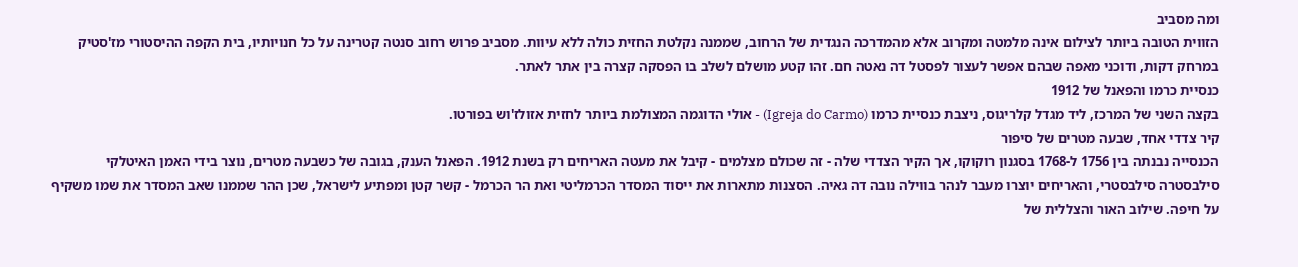ומה מסביב
הזווית הטובה ביותר לצילום אינה מלמטה ומקרוב אלא מהמדרכה הנגדית של הרחוב, שממנה נקלטת החזית כולה ללא עיוות. מסביב פרוש רחוב סנטה קטרינה על כל חנויותיו, בית הקפה ההיסטורי מז'סטיק במרחק דקות, ודוכני מאפה שבהם אפשר לעצור לפסטל דה נאטה חם. זהו קטע מושלם לשלב בו הפסקה קצרה בין אתר לאתר.
כנסיית כרמו והפאנל של 1912
בקצה השני של המרכז, ליד מגדל קלריגוס, ניצבת כנסיית כרמו (Igreja do Carmo) - אולי הדוגמה המצולמת ביותר לחזית אזולז'וש בפורטו.
קיר צדדי אחד, שבעה מטרים של סיפור
הכנסייה נבנתה בין 1756 ל-1768 בסגנון רוקוקו, אך הקיר הצדדי שלה - זה שכולם מצלמים - קיבל את מעטה האריחים רק בשנת 1912. הפאנל הענק, בגובה של כשבעה מטרים, נוצר בידי האמן האיטלקי סילבסטרה סילבסטרי, והאריחים יוצרו מעבר לנהר בווילה נובה דה גאיה. הסצנות מתארות את ייסוד המסדר הכרמליטי ואת הר הכרמל - קשר קטן ומפתיע לישראל, שכן ההר שממנו שאב המסדר את שמו משקיף על חיפה. שילוב האור והצללית של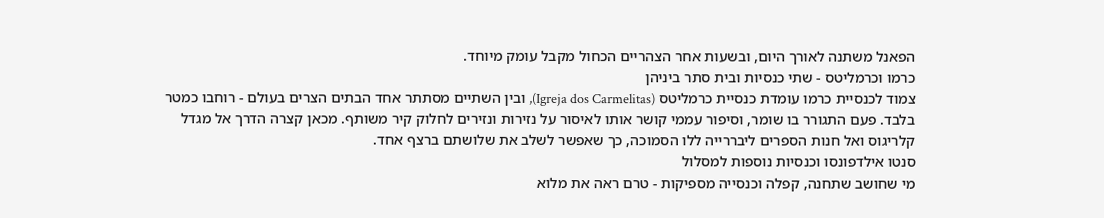הפאנל משתנה לאורך היום, ובשעות אחר הצהריים הכחול מקבל עומק מיוחד.
כרמו וכרמליטס - שתי כנסיות ובית סתר ביניהן
צמוד לכנסיית כרמו עומדת כנסיית כרמליטס (Igreja dos Carmelitas), ובין השתיים מסתתר אחד הבתים הצרים בעולם - רוחבו כמטר בלבד. פעם התגורר בו שומר, וסיפור עממי קושר אותו לאיסור על נזירות ונזירים לחלוק קיר משותף. מכאן קצרה הדרך אל מגדל קלריגוס ואל חנות הספרים ליבררייה ללו הסמוכה, כך שאפשר לשלב את שלושתם ברצף אחד.
סנטו אילדפונסו וכנסיות נוספות למסלול
מי שחושב שתחנה, קפלה וכנסייה מספיקות - טרם ראה את מלוא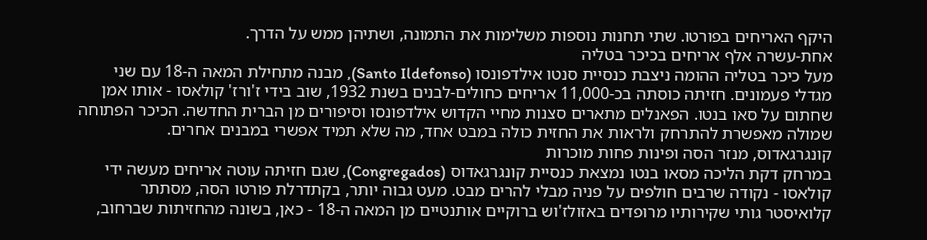היקף האריחים בפורטו. שתי תחנות נוספות משלימות את התמונה, ושתיהן ממש על הדרך.
אחת-עשרה אלף אריחים בכיכר בטליה
מעל כיכר בטליה ההומה ניצבת כנסיית סנטו אילדפונסו (Santo Ildefonso), מבנה מתחילת המאה ה-18 עם שני מגדלי פעמונים. חזיתה כוסתה בכ-11,000 אריחים כחולים-לבנים בשנת 1932, שוב בידי ז'ורז' קולאסו - אותו אמן שחתום על סאו בנטו. הפאנלים מתארים סצנות מחיי הקדוש אילדפונסו וסיפורים מן הברית החדשה. הכיכר הפתוחה שמולה מאפשרת להתרחק ולראות את החזית כולה במבט אחד, מה שלא תמיד אפשרי במבנים אחרים.
קונגרגאדוס, מנזר הסה ופינות פחות מוכרות
במרחק דקת הליכה מסאו בנטו נמצאת כנסיית קונגרגאדוס (Congregados), שגם חזיתה עוטה אריחים מעשה ידי קולאסו - נקודה שרבים חולפים על פניה מבלי להרים מבט. מעט גבוה יותר, בקתדרלת פורטו הסה, מסתתר קלואיסטר גותי שקירותיו מרופדים באזולז'וש ברוקיים אותנטיים מן המאה ה-18 - כאן, בשונה מהחזיתות שברחוב,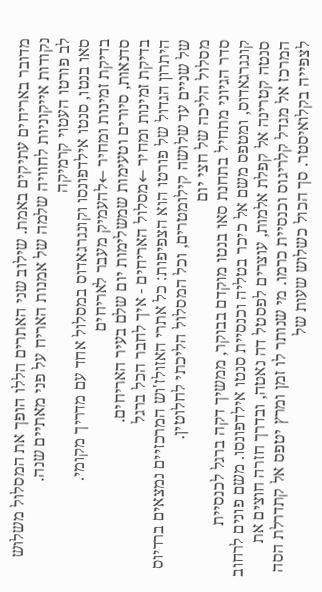מדובר באריחים עתיקים באמת. שילוב שני האתרים הללו הופך את המסלול משלוש נקודות אייקוניות לחוויה שלמה של אמנות האריח על פני מאתיים שנה.
לב פורטו העטוי קרמיקה
סאו בנטו, סנטו אילדפונסו וקונגרגאדוס במסלול אחד עם מדריך מקומי.
בדיקת זמינות ומחיר ←להעמיק מעבר לאריחים
סדנאות, סיורים וטעימות שמשלימות יום שלם בעיר האריחים.
בדיקת זמינות ומחיר ←מסלול האריחים - איך לחבר הכל ברגל
היתרון הגדול של פורטו הוא הצפיפות: כל אתרי האזולז'וש המרכזיים נמצאים ברדיוס של שניים עד שלושה קילומטרים, וכל המסלול הליכתי לחלוטין.
מסלול הליכה של חצי יום
סדר הגיוני מתחיל בתחנת סאו בנטו מוקדם בבוקר, ממשיך דקה ברגל לכנסיית קונגרגאדוס, ומטפס משם אל כיכר בטליה וכנסיית סנטו אילדפונסו. משם פונים לרחוב סנטה קטרינה אל קפלת אלמות, עוצרים לפסטל דה נאטה, ובדרך חזרה חוצים את המרכז אל מגדל קלריגוס וכנסיית כרמו. מי שנותר לו זמן ומרץ יטפס אל קתדרלת הסה לצפייה בקלואיסטר. סך הכול כשלוש שעות של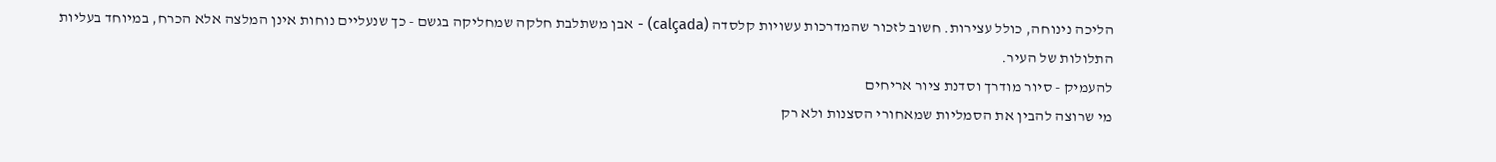הליכה נינוחה, כולל עצירות. חשוב לזכור שהמדרכות עשויות קלסדה (calçada) - אבן משתלבת חלקה שמחליקה בגשם - כך שנעליים נוחות אינן המלצה אלא הכרח, במיוחד בעליות התלולות של העיר.
להעמיק - סיור מודרך וסדנת ציור אריחים
מי שרוצה להבין את הסמליות שמאחורי הסצנות ולא רק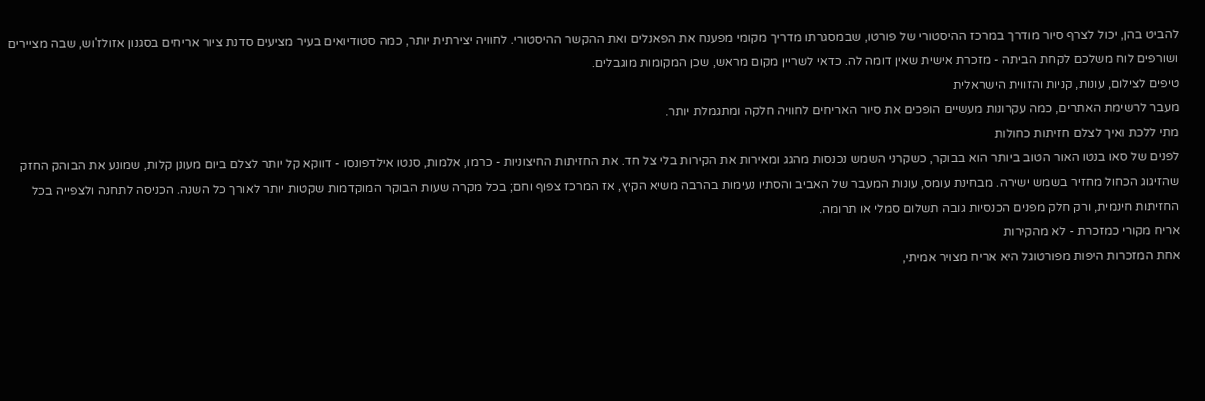להביט בהן, יכול לצרף סיור מודרך במרכז ההיסטורי של פורטו, שבמסגרתו מדריך מקומי מפענח את הפאנלים ואת ההקשר ההיסטורי. לחוויה יצירתית יותר, כמה סטודיואים בעיר מציעים סדנת ציור אריחים בסגנון אזולז'וש, שבה מציירים ושורפים לוח משלכם לקחת הביתה - מזכרת אישית שאין דומה לה. כדאי לשריין מקום מראש, שכן המקומות מוגבלים.
טיפים לצילום, עונות, קניות והזווית הישראלית
מעבר לרשימת האתרים, כמה עקרונות מעשיים הופכים את סיור האריחים לחוויה חלקה ומתגמלת יותר.
מתי ללכת ואיך לצלם חזיתות כחולות
לפנים של סאו בנטו האור הטוב ביותר הוא בבוקר, כשקרני השמש נכנסות מהגג ומאירות את הקירות בלי צל חד. את החזיתות החיצוניות - כרמו, אלמות, סנטו אילדפונסו - דווקא קל יותר לצלם ביום מעונן קלות, שמונע את הבוהק החזק שהזיגוג הכחול מחזיר בשמש ישירה. מבחינת עומס, עונות המעבר של האביב והסתיו נעימות בהרבה משיא הקיץ, אז המרכז צפוף וחם; בכל מקרה שעות הבוקר המוקדמות שקטות יותר לאורך כל השנה. הכניסה לתחנה ולצפייה בכל החזיתות חינמית, ורק חלק מפנים הכנסיות גובה תשלום סמלי או תרומה.
אריח מקורי כמזכרת - לא מהקירות
אחת המזכרות היפות מפורטוגל היא אריח מצויר אמיתי,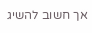אך חשוב להשיג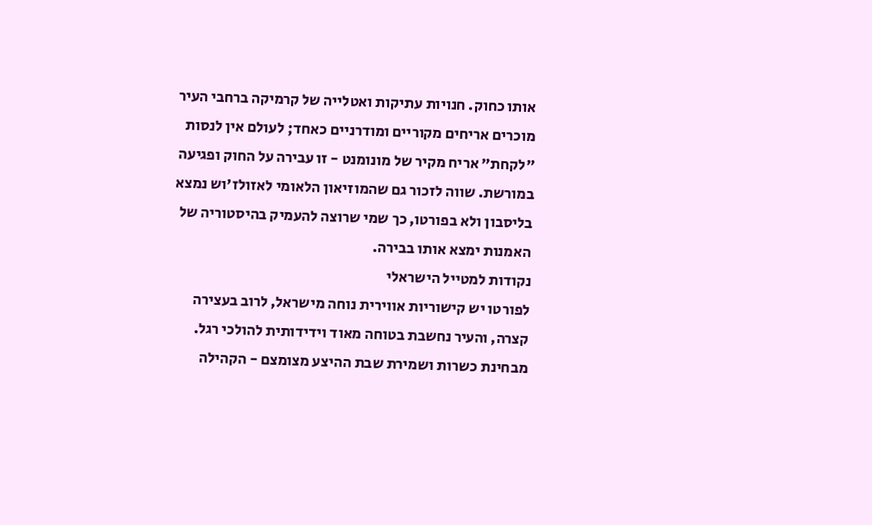אותו כחוק. חנויות עתיקות ואטלייה של קרמיקה ברחבי העיר מוכרים אריחים מקוריים ומודרניים כאחד; לעולם אין לנסות "לקחת" אריח מקיר של מונומנט - זו עבירה על החוק ופגיעה במורשת. שווה לזכור גם שהמוזיאון הלאומי לאזולז'וש נמצא בליסבון ולא בפורטו, כך שמי שרוצה להעמיק בהיסטוריה של האמנות ימצא אותו בבירה.
נקודות למטייל הישראלי
לפורטו יש קישוריות אווירית נוחה מישראל, לרוב בעצירה קצרה, והעיר נחשבת בטוחה מאוד וידידותית להולכי רגל. מבחינת כשרות ושמירת שבת ההיצע מצומצם - הקהילה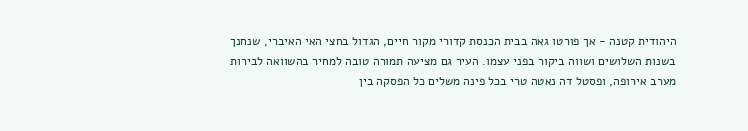היהודית קטנה - אך פורטו גאה בבית הכנסת קדורי מקור חיים, הגדול בחצי האי האיברי, שנחנך בשנות השלושים ושווה ביקור בפני עצמו. העיר גם מציעה תמורה טובה למחיר בהשוואה לבירות מערב אירופה, ופסטל דה נאטה טרי בכל פינה משלים כל הפסקה בין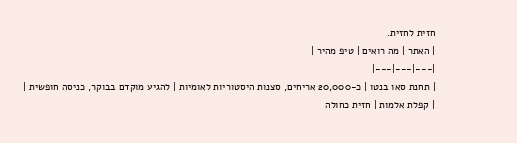חזית לחזית.
| האתר | מה רואים | טיפ מהיר |
|---|---|---|
| תחנת סאו בנטו | כ-20,000 אריחים, סצנות היסטוריות לאומיות | להגיע מוקדם בבוקר, כניסה חופשית |
| קפלת אלמות | חזית כחולה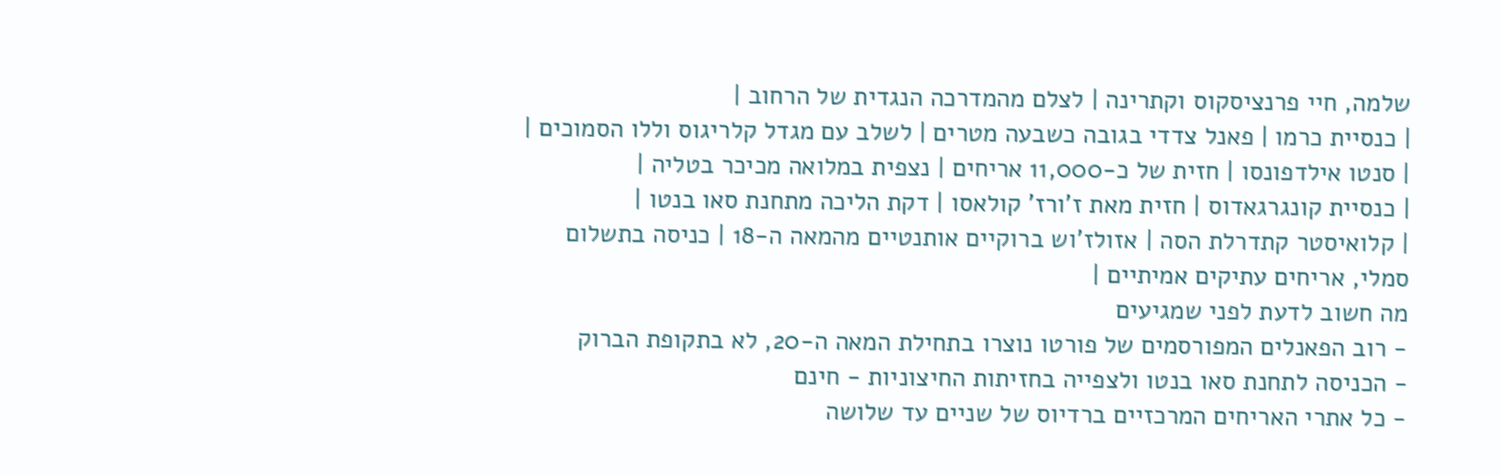שלמה, חיי פרנציסקוס וקתרינה | לצלם מהמדרכה הנגדית של הרחוב |
| כנסיית כרמו | פאנל צדדי בגובה כשבעה מטרים | לשלב עם מגדל קלריגוס וללו הסמוכים |
| סנטו אילדפונסו | חזית של כ-11,000 אריחים | נצפית במלואה מכיכר בטליה |
| כנסיית קונגרגאדוס | חזית מאת ז'ורז' קולאסו | דקת הליכה מתחנת סאו בנטו |
| קלואיסטר קתדרלת הסה | אזולז'וש ברוקיים אותנטיים מהמאה ה-18 | כניסה בתשלום סמלי, אריחים עתיקים אמיתיים |
מה חשוב לדעת לפני שמגיעים
- רוב הפאנלים המפורסמים של פורטו נוצרו בתחילת המאה ה-20, לא בתקופת הברוק
- הכניסה לתחנת סאו בנטו ולצפייה בחזיתות החיצוניות - חינם
- כל אתרי האריחים המרכזיים ברדיוס של שניים עד שלושה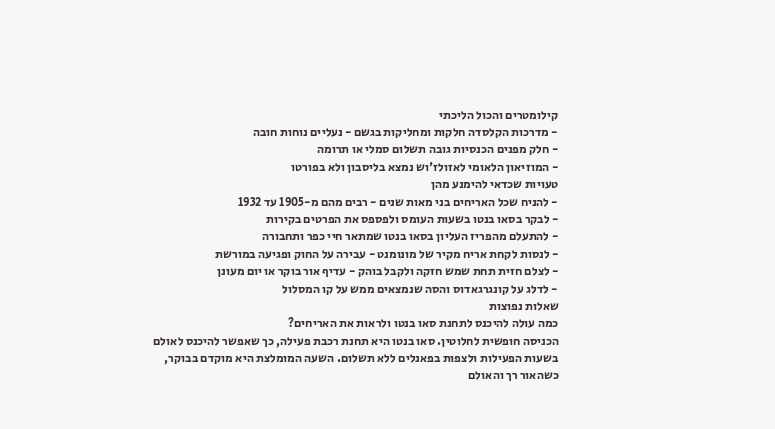קילומטרים והכול הליכתי
- מדרכות הקלסדה חלקות ומחליקות בגשם - נעליים נוחות חובה
- חלק מפנים הכנסיות גובה תשלום סמלי או תרומה
- המוזיאון הלאומי לאזולז'וש נמצא בליסבון ולא בפורטו
טעויות שכדאי להימנע מהן
- להניח שכל האריחים בני מאות שנים - רבים מהם מ-1905 עד 1932
- לבקר בסאו בנטו בשעות העומס ולפספס את הפרטים בקירות
- להתעלם מהפריז העליון בסאו בנטו שמתאר חיי כפר ותחבורה
- לנסות לקחת אריח מקיר של מונומנט - עבירה על החוק ופגיעה במורשת
- לצלם חזית תחת שמש חזקה ולקבל בוהק - עדיף אור בוקר או יום מעונן
- לדלג על קונגרגאדוס והסה שנמצאים ממש על קו המסלול
שאלות נפוצות
כמה עולה להיכנס לתחנת סאו בנטו ולראות את האריחים?
הכניסה חופשית לחלוטין. סאו בנטו היא תחנת רכבת פעילה, כך שאפשר להיכנס לאולם בשעות הפעילות ולצפות בפאנלים ללא תשלום. השעה המומלצת היא מוקדם בבוקר, כשהאור רך והאולם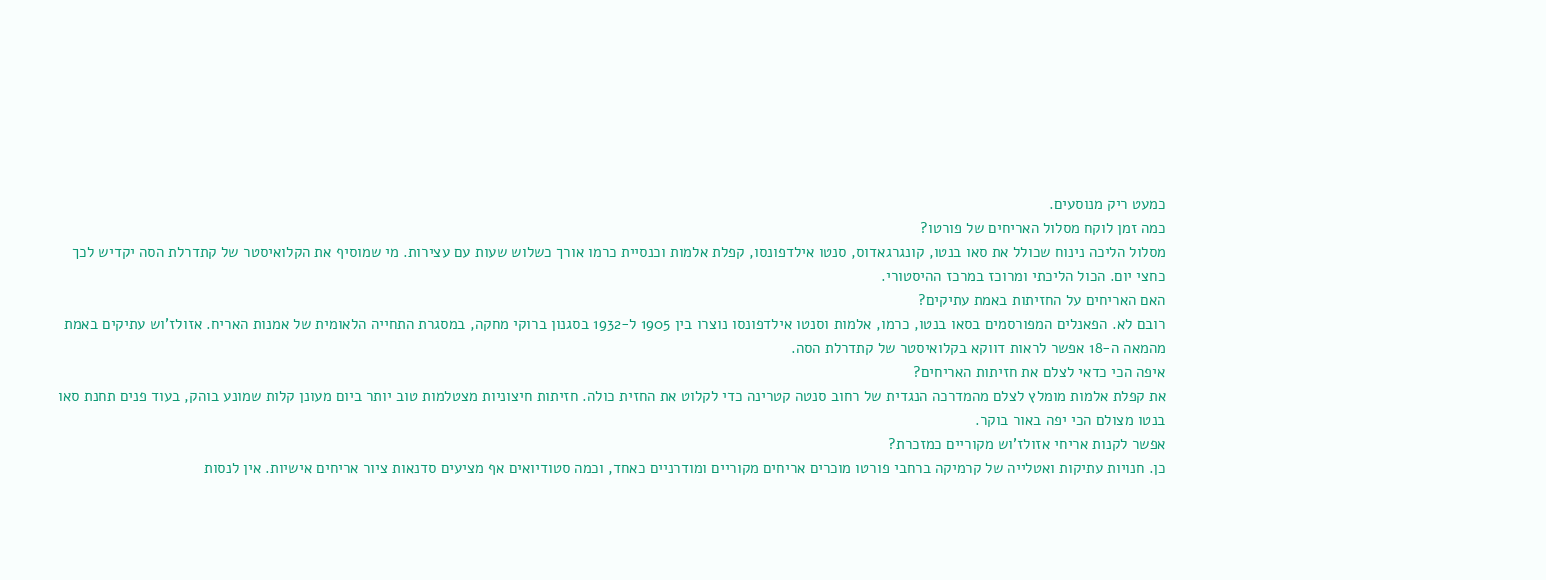כמעט ריק מנוסעים.
כמה זמן לוקח מסלול האריחים של פורטו?
מסלול הליכה נינוח שכולל את סאו בנטו, קונגרגאדוס, סנטו אילדפונסו, קפלת אלמות וכנסיית כרמו אורך כשלוש שעות עם עצירות. מי שמוסיף את הקלואיסטר של קתדרלת הסה יקדיש לכך כחצי יום. הכול הליכתי ומרוכז במרכז ההיסטורי.
האם האריחים על החזיתות באמת עתיקים?
רובם לא. הפאנלים המפורסמים בסאו בנטו, כרמו, אלמות וסנטו אילדפונסו נוצרו בין 1905 ל-1932 בסגנון ברוקי מחקה, במסגרת התחייה הלאומית של אמנות האריח. אזולז'וש עתיקים באמת מהמאה ה-18 אפשר לראות דווקא בקלואיסטר של קתדרלת הסה.
איפה הכי כדאי לצלם את חזיתות האריחים?
את קפלת אלמות מומלץ לצלם מהמדרכה הנגדית של רחוב סנטה קטרינה כדי לקלוט את החזית כולה. חזיתות חיצוניות מצטלמות טוב יותר ביום מעונן קלות שמונע בוהק, בעוד פנים תחנת סאו בנטו מצולם הכי יפה באור בוקר.
אפשר לקנות אריחי אזולז'וש מקוריים כמזכרת?
כן. חנויות עתיקות ואטלייה של קרמיקה ברחבי פורטו מוכרים אריחים מקוריים ומודרניים כאחד, וכמה סטודיואים אף מציעים סדנאות ציור אריחים אישיות. אין לנסות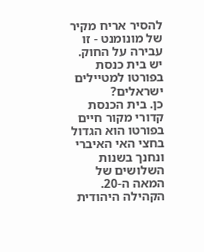להסיר אריח מקיר של מונומנט - זו עבירה על החוק.
יש בית כנסת בפורטו למטיילים ישראלים?
כן. בית הכנסת קדורי מקור חיים בפורטו הוא הגדול בחצי האי האיברי ונחנך בשנות השלושים של המאה ה-20. הקהילה היהודית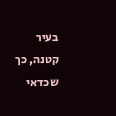בעיר קטנה, כך שכדאי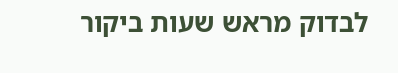לבדוק מראש שעות ביקור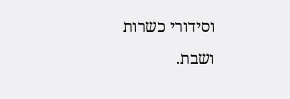וסידורי כשרות ושבת.